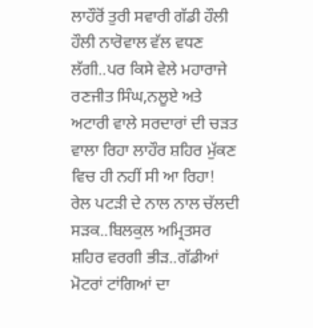ਲਾਹੌਰੋਂ ਤੁਰੀ ਸਵਾਰੀ ਗੱਡੀ ਹੌਲੀ ਹੌਲੀ ਨਾਰੋਵਾਲ ਵੱਲ ਵਧਣ ਲੱਗੀ..ਪਰ ਕਿਸੇ ਵੇਲੇ ਮਹਾਰਾਜੇ ਰਣਜੀਤ ਸਿੰਘ,ਨਲੂਏ ਅਤੇ ਅਟਾਰੀ ਵਾਲੇ ਸਰਦਾਰਾਂ ਦੀ ਚੜਤ ਵਾਲਾ ਰਿਹਾ ਲਾਹੌਰ ਸ਼ਹਿਰ ਮੁੱਕਣ ਵਿਚ ਹੀ ਨਹੀਂ ਸੀ ਆ ਰਿਹਾ!
ਰੇਲ ਪਟੜੀ ਦੇ ਨਾਲ ਨਾਲ ਚੱਲਦੀ ਸੜਕ..ਬਿਲਕੁਲ ਅਮ੍ਰਿਤਸਰ ਸ਼ਹਿਰ ਵਰਗੀ ਭੀੜ..ਗੱਡੀਆਂ ਮੋਟਰਾਂ ਟਾਂਗਿਆਂ ਦਾ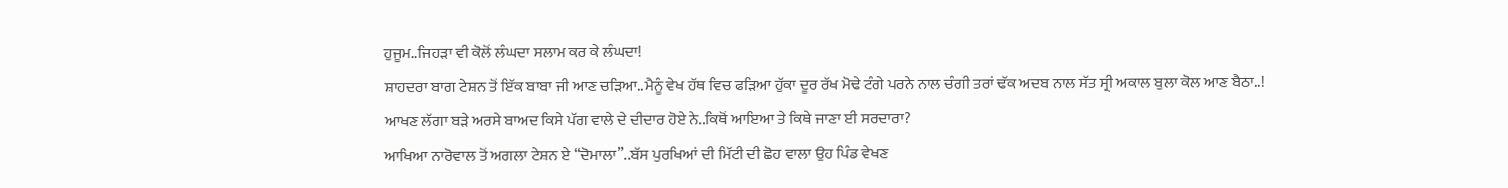ਹੁਜੂਮ..ਜਿਹੜਾ ਵੀ ਕੋਲੋਂ ਲੰਘਦਾ ਸਲਾਮ ਕਰ ਕੇ ਲੰਘਦਾ!
ਸ਼ਾਹਦਰਾ ਬਾਗ ਟੇਸ਼ਨ ਤੋਂ ਇੱਕ ਬਾਬਾ ਜੀ ਆਣ ਚੜਿਆ..ਮੈਨੂੰ ਵੇਖ ਹੱਥ ਵਿਚ ਫੜਿਆ ਹੁੱਕਾ ਦੂਰ ਰੱਖ ਮੋਢੇ ਟੰਗੇ ਪਰਨੇ ਨਾਲ ਚੰਗੀ ਤਰਾਂ ਢੱਕ ਅਦਬ ਨਾਲ ਸੱਤ ਸ੍ਰੀ ਅਕਾਲ ਬੁਲਾ ਕੋਲ ਆਣ ਬੈਠਾ..!
ਆਖਣ ਲੱਗਾ ਬੜੇ ਅਰਸੇ ਬਾਅਦ ਕਿਸੇ ਪੱਗ ਵਾਲੇ ਦੇ ਦੀਦਾਰ ਹੋਏ ਨੇ..ਕਿਥੋਂ ਆਇਆ ਤੇ ਕਿਥੇ ਜਾਣਾ ਈ ਸਰਦਾਰਾ?
ਆਖਿਆ ਨਾਰੋਵਾਲ ਤੋਂ ਅਗਲਾ ਟੇਸ਼ਨ ਏ “ਦੋਮਾਲਾ”..ਬੱਸ ਪੁਰਖਿਆਂ ਦੀ ਮਿੱਟੀ ਦੀ ਛੋਹ ਵਾਲਾ ਉਹ ਪਿੰਡ ਵੇਖਣ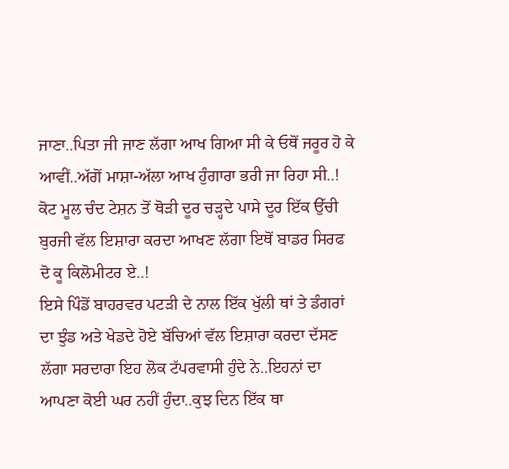ਜਾਣਾ..ਪਿਤਾ ਜੀ ਜਾਣ ਲੱਗਾ ਆਖ ਗਿਆ ਸੀ ਕੇ ਓਥੋਂ ਜਰੂਰ ਹੋ ਕੇ ਆਵੀਂ..ਅੱਗੋਂ ਮਾਸ਼ਾ-ਅੱਲਾ ਆਖ ਹੁੰਗਾਰਾ ਭਰੀ ਜਾ ਰਿਹਾ ਸੀ..!
ਕੋਟ ਮੂਲ ਚੰਦ ਟੇਸ਼ਨ ਤੋਂ ਥੋੜੀ ਦੂਰ ਚੜ੍ਹਦੇ ਪਾਸੇ ਦੂਰ ਇੱਕ ਉੱਚੀ ਬੁਰਜੀ ਵੱਲ ਇਸ਼ਾਰਾ ਕਰਦਾ ਆਖਣ ਲੱਗਾ ਇਥੋਂ ਬਾਡਰ ਸਿਰਫ ਦੋ ਕੂ ਕਿਲੋਮੀਟਰ ਏ..!
ਇਸੇ ਪਿੰਡੋਂ ਬਾਹਰਵਰ ਪਟੜੀ ਦੇ ਨਾਲ ਇੱਕ ਖੁੱਲੀ ਥਾਂ ਤੇ ਡੰਗਰਾਂ ਦਾ ਝੁੰਡ ਅਤੇ ਖੇਡਦੇ ਹੋਏ ਬੱਚਿਆਂ ਵੱਲ ਇਸ਼ਾਰਾ ਕਰਦਾ ਦੱਸਣ ਲੱਗਾ ਸਰਦਾਰਾ ਇਹ ਲੋਕ ਟੱਪਰਵਾਸੀ ਹੁੰਦੇ ਨੇ..ਇਹਨਾਂ ਦਾ ਆਪਣਾ ਕੋਈ ਘਰ ਨਹੀਂ ਹੁੰਦਾ..ਕੁਝ ਦਿਨ ਇੱਕ ਥਾ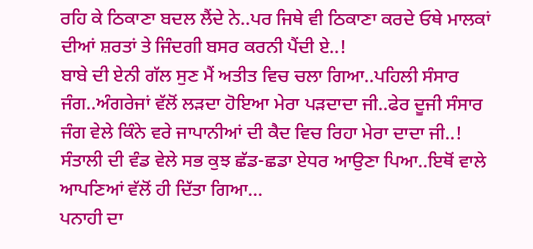ਰਹਿ ਕੇ ਠਿਕਾਣਾ ਬਦਲ ਲੈਂਦੇ ਨੇ..ਪਰ ਜਿਥੇ ਵੀ ਠਿਕਾਣਾ ਕਰਦੇ ਓਥੇ ਮਾਲਕਾਂ ਦੀਆਂ ਸ਼ਰਤਾਂ ਤੇ ਜਿੰਦਗੀ ਬਸਰ ਕਰਨੀ ਪੈਂਦੀ ਏ..!
ਬਾਬੇ ਦੀ ਏਨੀ ਗੱਲ ਸੁਣ ਮੈਂ ਅਤੀਤ ਵਿਚ ਚਲਾ ਗਿਆ..ਪਹਿਲੀ ਸੰਸਾਰ ਜੰਗ..ਅੰਗਰੇਜਾਂ ਵੱਲੋਂ ਲੜਦਾ ਹੋਇਆ ਮੇਰਾ ਪੜਦਾਦਾ ਜੀ..ਫੇਰ ਦੂਜੀ ਸੰਸਾਰ ਜੰਗ ਵੇਲੇ ਕਿੰਨੇ ਵਰੇ ਜਾਪਾਨੀਆਂ ਦੀ ਕੈਦ ਵਿਚ ਰਿਹਾ ਮੇਰਾ ਦਾਦਾ ਜੀ..!
ਸੰਤਾਲੀ ਦੀ ਵੰਡ ਵੇਲੇ ਸਭ ਕੁਝ ਛੱਡ-ਛਡਾ ਏਧਰ ਆਉਣਾ ਪਿਆ..ਇਥੋਂ ਵਾਲੇ ਆਪਣਿਆਂ ਵੱਲੋਂ ਹੀ ਦਿੱਤਾ ਗਿਆ...
ਪਨਾਹੀ ਦਾ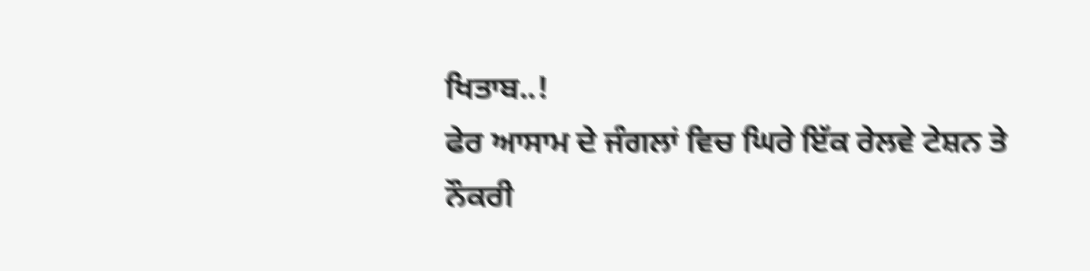ਖਿਤਾਬ..!
ਫੇਰ ਆਸਾਮ ਦੇ ਜੰਗਲਾਂ ਵਿਚ ਘਿਰੇ ਇੱਕ ਰੇਲਵੇ ਟੇਸ਼ਨ ਤੇ ਨੌਕਰੀ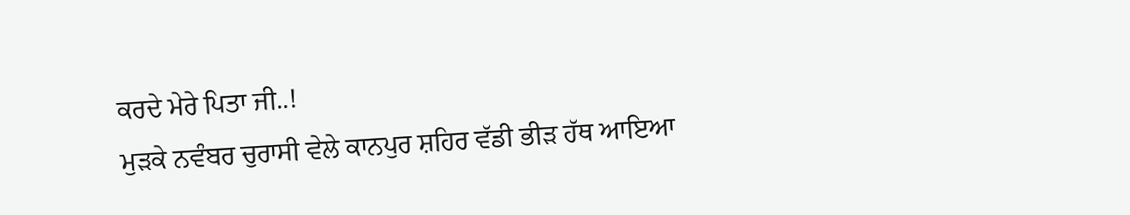ਕਰਦੇ ਮੇਰੇ ਪਿਤਾ ਜੀ..!
ਮੁੜਕੇ ਨਵੰਬਰ ਚੁਰਾਸੀ ਵੇਲੇ ਕਾਨਪੁਰ ਸ਼ਹਿਰ ਵੱਡੀ ਭੀੜ ਹੱਥ ਆਇਆ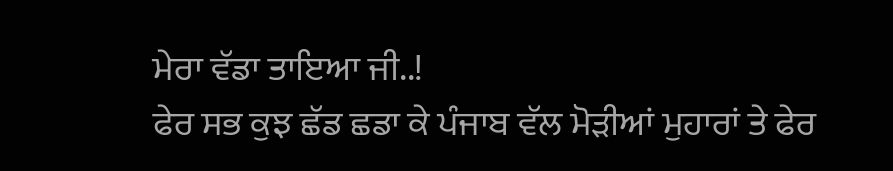ਮੇਰਾ ਵੱਡਾ ਤਾਇਆ ਜੀ..!
ਫੇਰ ਸਭ ਕੁਝ ਛੱਡ ਛਡਾ ਕੇ ਪੰਜਾਬ ਵੱਲ ਮੋੜੀਆਂ ਮੁਹਾਰਾਂ ਤੇ ਫੇਰ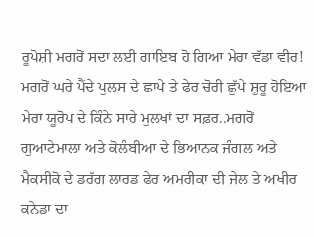ਰੂਪੋਸ਼ੀ ਮਗਰੋਂ ਸਦਾ ਲਈ ਗਾਇਬ ਹੋ ਗਿਆ ਮੇਰਾ ਵੱਡਾ ਵੀਰ!
ਮਗਰੋਂ ਘਰੇ ਪੈਂਦੇ ਪੁਲਸ ਦੇ ਛਾਪੇ ਤੇ ਫੇਰ ਚੋਰੀ ਛੁੱਪੇ ਸ਼ੁਰੂ ਹੋਇਆ ਮੇਰਾ ਯੂਰੋਪ ਦੇ ਕਿੰਨੇ ਸਾਰੇ ਮੁਲਖਾਂ ਦਾ ਸਫ਼ਰ..ਮਗਰੋਂ ਗੁਆਟੇਮਾਲਾ ਅਤੇ ਕੋਲੰਬੀਆ ਦੇ ਭਿਆਨਕ ਜੰਗਲ ਅਤੇ ਮੈਕਸੀਕੋ ਦੇ ਡਰੱਗ ਲਾਰਡ ਫੇਰ ਅਮਰੀਕਾ ਦੀ ਜੇਲ ਤੇ ਅਖੀਰ ਕਨੇਡਾ ਦਾ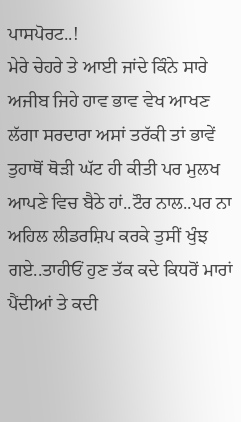ਪਾਸਪੋਰਟ..!
ਮੇਰੇ ਚੇਹਰੇ ਤੇ ਆਈ ਜਾਂਦੇ ਕਿੰਨੇ ਸਾਰੇ ਅਜੀਬ ਜਿਹੇ ਹਾਵ ਭਾਵ ਵੇਖ ਆਖਣ ਲੱਗਾ ਸਰਦਾਰਾ ਅਸਾਂ ਤਰੱਕੀ ਤਾਂ ਭਾਵੇਂ ਤੁਹਾਥੋਂ ਥੋੜੀ ਘੱਟ ਹੀ ਕੀਤੀ ਪਰ ਮੁਲਖ ਆਪਣੇ ਵਿਚ ਬੈਠੇ ਹਾਂ..ਟੌਰ ਨਾਲ..ਪਰ ਨਾ ਅਹਿਲ ਲੀਡਰਸ਼ਿਪ ਕਰਕੇ ਤੁਸੀਂ ਖੁੰਝ ਗਏ..ਤਾਹੀਓਂ ਹੁਣ ਤੱਕ ਕਦੇ ਕਿਧਰੋਂ ਮਾਰਾਂ ਪੈਂਦੀਆਂ ਤੇ ਕਦੀ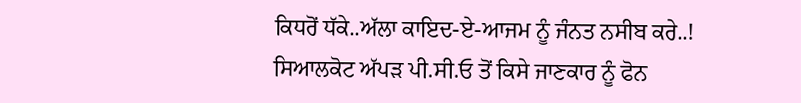ਕਿਧਰੋਂ ਧੱਕੇ..ਅੱਲਾ ਕਾਇਦ-ਏ-ਆਜਮ ਨੂੰ ਜੰਨਤ ਨਸੀਬ ਕਰੇ..!
ਸਿਆਲਕੋਟ ਅੱਪੜ ਪੀ.ਸੀ.ਓ ਤੋਂ ਕਿਸੇ ਜਾਣਕਾਰ ਨੂੰ ਫੋਨ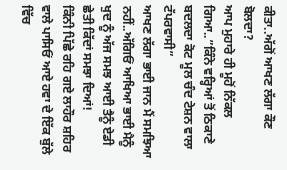ਕੀਤਾ..ਅੱਗੋਂ ਆਖਣ ਲੱਗਾ ਕੌਣ ਬੋਲਦਾ?
ਆਪ ਮੁਹਾਰੇ ਹੀ ਮੂਹੋਂ ਨਿੱਕਲ ਗਿਆ..”ਕਿੰਨੇ ਵਰ੍ਹਿਆਂ ਤੋਂ ਠਿਕਾਣੇ ਬਦਲਦਾ ਕੋਟ ਮੂਲ ਚੰਦ ਟੇਸ਼ਨ ਵਾਲਾ ਟੱਪਰਵਾਸੀ”
ਆਖਣ ਲੱਗਾ ਭਾਈ ਜਾਨ ਮੈਂ ਸਮਝਿਆ ਨਹੀਂ..ਅੱਗਿਓਂ ਆਖਿਆ ਭਾਈ ਮੈਨੂੰ ਖੁਦ ਨੂੰ ਅੱਜ ਸਮਝ ਆਈ ਤੈਨੂੰ ਏਡੀ ਛੇਤੀ ਕਿੱਦਾਂ ਸਮਝਾ ਦਿਆਂ!
ਕਿੰਨੀ ਪਿੱਛੇ ਰਹਿ ਗਏ ਲਾਹੌਰ ਸ਼ਹਿਰ ਵਾਲੇ ਪਾਸਿਓਂ ਆਏ ਹਵਾ ਦੇ ਇੱਕ ਬੁੱਲੇ ਵਿੱਚ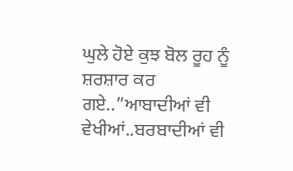ਘੁਲੇ ਹੋਏ ਕੁਝ ਬੋਲ ਰੂਹ ਨੂੰ ਸ਼ਰਸ਼ਾਰ ਕਰ ਗਏ..”ਆਬਾਦੀਆਂ ਵੀ ਵੇਖੀਆਂ..ਬਰਬਾਦੀਆਂ ਵੀ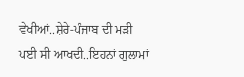ਵੇਖੀਆਂ..ਸ਼ੇਰੇ-ਪੰਜਾਬ ਦੀ ਮੜੀ ਪਈ ਸੀ ਆਖਦੀ..ਇਹਨਾਂ ਗੁਲਾਮਾਂ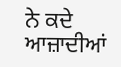ਨੇ ਕਦੇ ਆਜ਼ਾਦੀਆਂ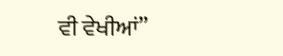ਵੀ ਵੇਖੀਆਂ”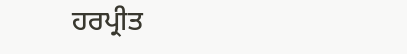ਹਰਪ੍ਰੀਤ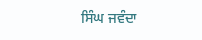ਸਿੰਘ ਜਵੰਦਾ